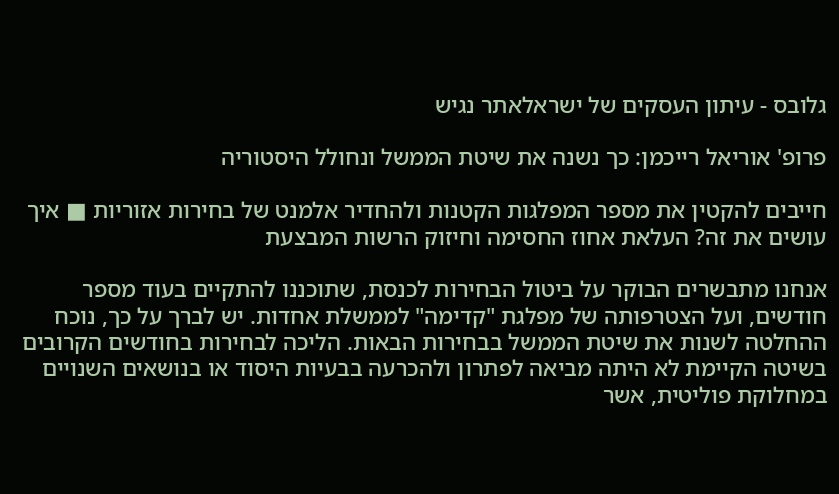גלובס - עיתון העסקים של ישראלאתר נגיש

פרופ' אוריאל רייכמן: כך נשנה את שיטת הממשל ונחולל היסטוריה

חייבים להקטין את מספר המפלגות הקטנות ולהחדיר אלמנט של בחירות אזוריות ■ איך עושים את זה? העלאת אחוז החסימה וחיזוק הרשות המבצעת

אנחנו מתבשרים הבוקר על ביטול הבחירות לכנסת, שתוכננו להתקיים בעוד מספר חודשים, ועל הצטרפותה של מפלגת "קדימה" לממשלת אחדות. יש לברך על כך, נוכח ההחלטה לשנות את שיטת הממשל בבחירות הבאות. הליכה לבחירות בחודשים הקרובים בשיטה הקיימת לא היתה מביאה לפתרון ולהכרעה בבעיות היסוד או בנושאים השנויים במחלוקת פוליטית, אשר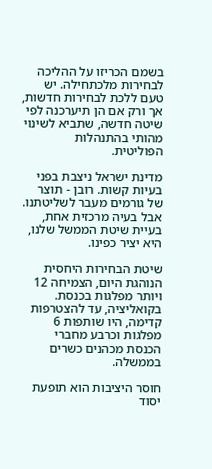בשמם הכריזו על ההליכה לבחירות מלכתחילה. יש טעם ללכת לבחירות חדשות, אך ורק אם הן תיערכנה לפי שיטה חדשה, שתביא לשינוי מהותי בהתנהלות הפוליטית.

מדינת ישראל ניצבת בפני בעיות קשות. רובן - תוצר של גורמים מעבר לשליטתנו. אבל בעיה מרכזית אחת, בעיית שיטת הממשל שלנו, היא יציר כפינו.

שיטת הבחירות היחסית הנוהגת היום, הצמיחה 12 ויותר מפלגות בכנסת. בקואליציה, עד להצטרפות קדימה, היו שותפות 6 מפלגות וכרבע מחברי הכנסת מכהנים כשרים בממשלה.

חוסר היציבות הוא תופעת יסוד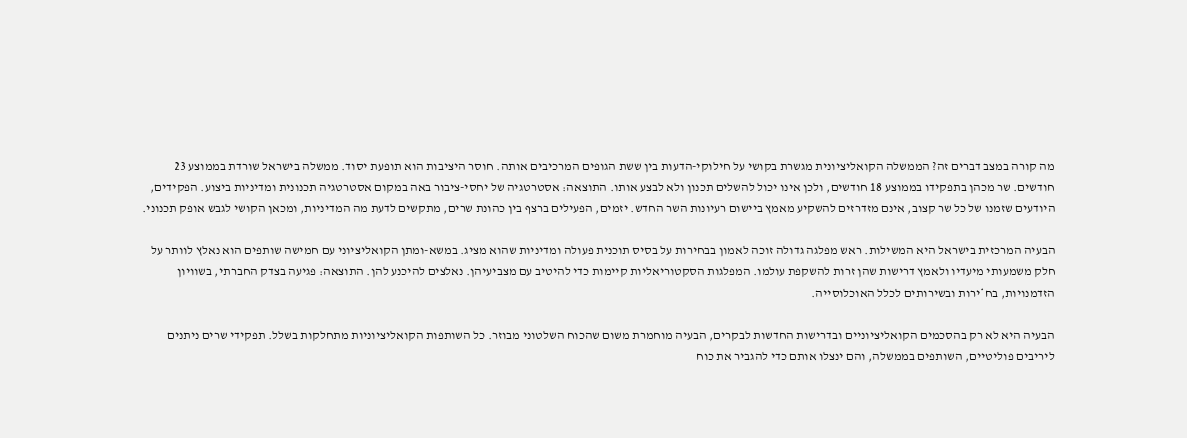מה קורה במצב דברים זה? הממשלה הקואליציונית מגשרת בקושי על חילוקי-הדעות בין ששת הגופים המרכיבים אותה. חוסר היציבות הוא תופעת יסוד. ממשלה בישראל שורדת בממוצע 23 חודשים. שר מכהן בתפקידו בממוצע 18 חודשים, ולכן אינו יכול להשלים תכנון ולא לבצע אותו. התוצאה: אסטרטגיה של יחסי-ציבור באה במקום אסטרטגיה תכנונית ומדיניות ביצוע. הפקידים, היודעים שזמנו של כל שר קצוב, אינם מזדרזים להשקיע מאמץ ביישום רעיונות השר החדש. יזמים, הפעילים ברצף בין כהונת שרים, מתקשים לדעת מה המדיניות, ומכאן הקושי לגבש אופק תכנוני.

הבעיה המרכזית בישראל היא המשילות. ראש מפלגה גדולה זוכה לאמון בבחירות על בסיס תוכנית פעולה ומדיניות שהוא מציג. במשא-ומתן הקואליציוני עם חמישה שותפים הוא נאלץ לוותר על חלק משמעותי מיעדיו ולאמץ דרישות שהן זרות להשקפת עולמו. המפלגות הסקטוריאליות קיימות כדי להיטיב עם מצביעיהן. נאלצים להיכנע להן. התוצאה: פגיעה בצדק החברתי, בשוויון הזדמנויות, בח*ירות ובשירותים לכלל האוכלוסייה.

הבעיה היא לא רק בהסכמים הקואליציוניים ובדרישות החדשות לבקרים, הבעיה מוחמרת משום שהכוח השלטוני מבוזר. כל השותפות הקואליציוניות מתחלקות בשלל. תפקידי שרים ניתנים ליריבים פוליטיים, השותפים בממשלה, והם ינצלו אותם כדי להגביר את כוח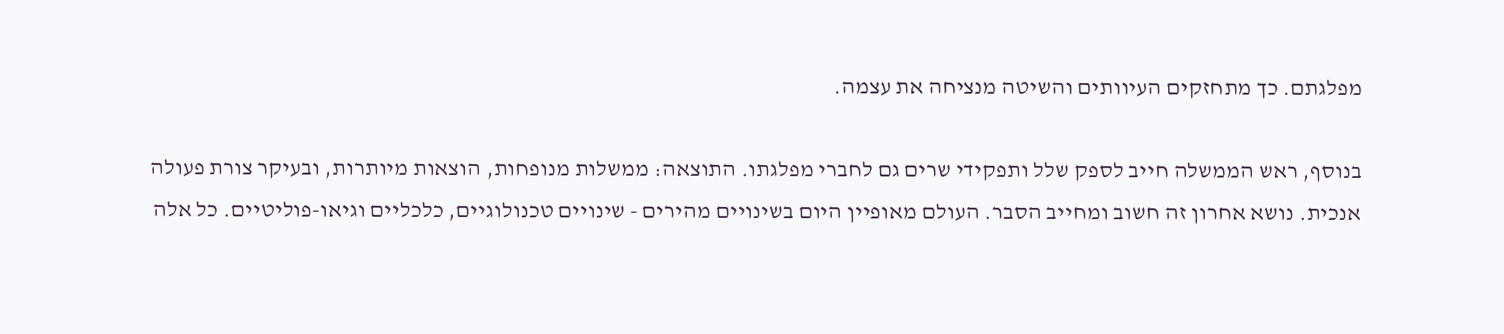מפלגתם. כך מתחזקים העיוותים והשיטה מנציחה את עצמה.

בנוסף, ראש הממשלה חייב לספק שלל ותפקידי שרים גם לחברי מפלגתו. התוצאה: ממשלות מנופחות, הוצאות מיותרות, ובעיקר צורת פעולה אנכית. נושא אחרון זה חשוב ומחייב הסבר. העולם מאופיין היום בשינויים מהירים - שינויים טכנולוגיים, כלכליים וגיאו-פוליטיים. כל אלה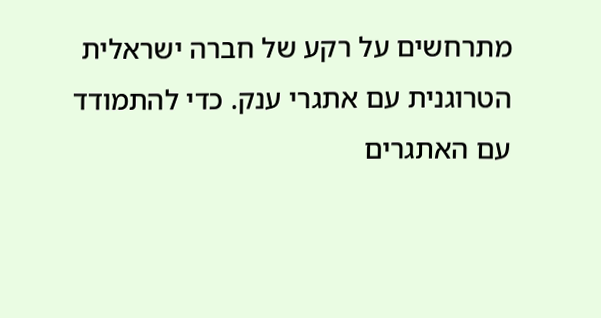מתרחשים על רקע של חברה ישראלית הטרוגנית עם אתגרי ענק. כדי להתמודד עם האתגרים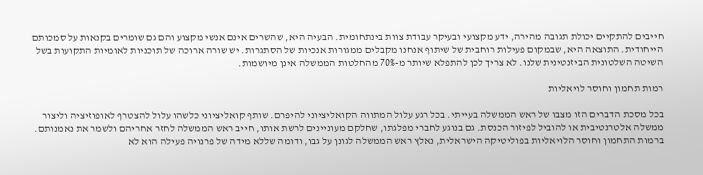חייבים להתקיים יכולת תגובה מהירה, ידע מקצועי ובעיקר עבודת צוות בינתחומית. הבעיה היא, שהשרים אינם אנשי מקצוע והם גם שומרים בקנאות על סמכותם הייחודית. התוצאה היא, שבמקום פעילות רוחבית של שיתוף אנחנו מקבלים ממגורות אנכיות של הסתגרות. יש שורה ארוכה של תוכניות לאומיות התקועות בשל השיטה השלטונית הביזנטינית שלנו. לא צריך לכן להתפלא שיותר מ-70% מהחלטות הממשלה אינן מיושמות.

רמות תחמון וחוסר לויאליות

בכל מסכת הדברים הזו מצבו של ראש הממשלה בעייתי. בכל רגע עלול המתווה הקואליציוני להיפרם. שותף קואליציוני כלשהו עלול להצטרף לאופוזיציה וליצור ממשלה אלטרנטיבית או להוביל לפיזור הכנסת. גם בנוגע לחברי מפלגתו, שחלקם מעוניינים לרשת אותו, חייב ראש הממשלה לחזר אחריהם ולשמר את נאמנותם. ברמות התחמון וחוסר הלויאליות בפוליטיקה הישראלית, נאלץ ראש הממשלה לגונן על גבו, ודומה שללא מידה של פרנויה פעילה הוא לא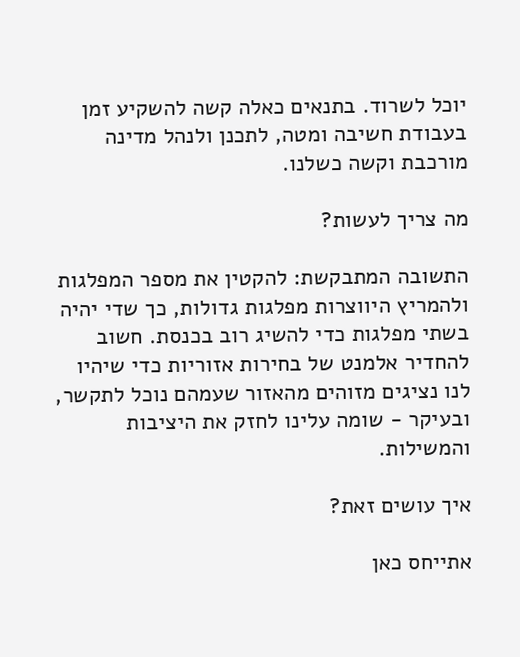יוכל לשרוד. בתנאים כאלה קשה להשקיע זמן בעבודת חשיבה ומטה, לתכנן ולנהל מדינה מורכבת וקשה כשלנו.

מה צריך לעשות?

התשובה המתבקשת: להקטין את מספר המפלגות ולהמריץ היווצרות מפלגות גדולות, כך שדי יהיה בשתי מפלגות כדי להשיג רוב בכנסת. חשוב להחדיר אלמנט של בחירות אזוריות כדי שיהיו לנו נציגים מזוהים מהאזור שעמהם נוכל לתקשר, ובעיקר - שומה עלינו לחזק את היציבות והמשילות.

איך עושים זאת?

אתייחס כאן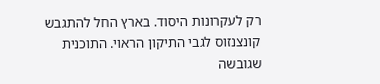רק לעקרונות היסוד. בארץ החל להתגבש קונצנזוס לגבי התיקון הראוי. התוכנית שגובשה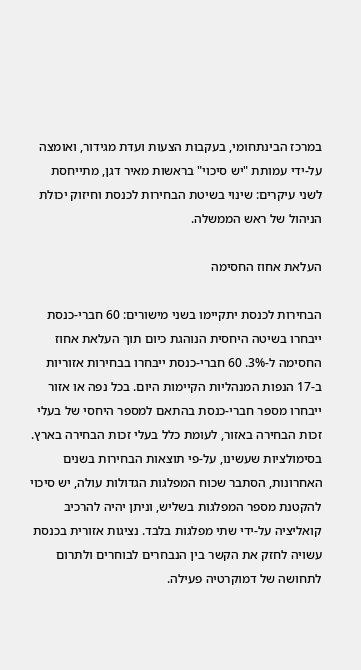במרכז הבינתחומי, בעקבות הצעות ועדת מגידור, ואומצה על-ידי עמותת "יש סיכוי" בראשות מאיר דגן, מתייחסת לשני עיקרים: שינוי בשיטת הבחירות לכנסת וחיזוק יכולת הניהול של ראש הממשלה.

העלאת אחוז החסימה

הבחירות לכנסת יתקיימו בשני מישורים: 60 חברי-כנסת ייבחרו בשיטה היחסית הנוהגת כיום תוך העלאת אחוז החסימה ל-3%. 60 חברי-כנסת ייבחרו בבחירות אזוריות ב-17 הנפות המנהליות הקיימות היום. בכל נפה או אזור ייבחרו מספר חברי-כנסת בהתאם למספר היחסי של בעלי זכות הבחירה באזור, לעומת כלל בעלי זכות הבחירה בארץ. בסימולציות שעשינו, על-פי תוצאות הבחירות בשנים האחרונות, הסתבר שכוח המפלגות הגדולות עולה, יש סיכוי להקטנת מספר המפלגות בשליש, וניתן יהיה להרכיב קואליציה על-ידי שתי מפלגות בלבד. נציגות אזורית בכנסת עשויה לחזק את הקשר בין הנבחרים לבוחרים ולתרום לתחושה של דמוקרטיה פעילה.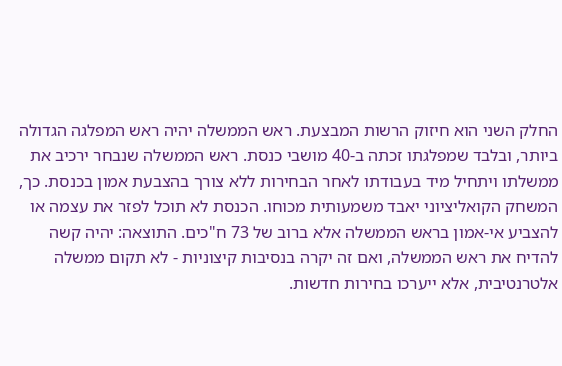החלק השני הוא חיזוק הרשות המבצעת. ראש הממשלה יהיה ראש המפלגה הגדולה ביותר, ובלבד שמפלגתו זכתה ב-40 מושבי כנסת. ראש הממשלה שנבחר ירכיב את ממשלתו ויתחיל מיד בעבודתו לאחר הבחירות ללא צורך בהצבעת אמון בכנסת. כך, המשחק הקואליציוני יאבד משמעותית מכוחו. הכנסת לא תוכל לפזר את עצמה או להצביע אי-אמון בראש הממשלה אלא ברוב של 73 ח"כים. התוצאה: יהיה קשה להדיח את ראש הממשלה, ואם זה יקרה בנסיבות קיצוניות - לא תקום ממשלה אלטרנטיבית, אלא ייערכו בחירות חדשות.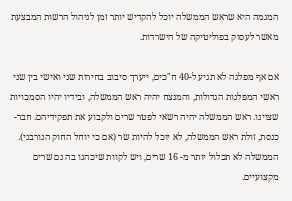המגמה היא שראש הממשלה יוכל להקדיש יותר זמן לניהול הרשות המבצעת מאשר לעסוק בפוליטיקה של הישרדות.

אם אף מפלגה לא תגיע ל-40 ח"כים, ייערך סיבוב בחירות שני ואישי בין שני ראשי המפלגות הגדולות, והמנצח יהיה ראש הממשלה, ובידיו יהיו הסמכויות שצוינו. ראש הממשלה יהיה רשאי לפטר שרים ולקבוע את תפקידיהם. חבר-כנסת, זולת ראש הממשלה, לא יוכל להיות שר (אם כי יוחל החוק הנורבגי). הממשלה לא תכלול יותר מ- 16 שרים, ויש לקוות שיכהנו בה גם שרים מקצועיים.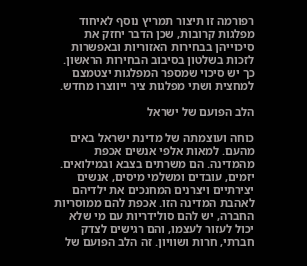רפורמה זו תיצור תמריץ נוסף לאיחוד מפלגות קרובות, שכן הדבר יחזק את סיכוייהן בבחירות האזוריות ובאפשרות לזכות בשלטון בסיבוב הבחירות הראשון. כך יש סיכוי שמספר המפלגות יצטמצם למחצית ושתי מפלגות ציר ייווצרו מחדש.

הלב הפועם של ישראל

כוחה ועוצמתה של מדינת ישראל באים מהעם. למאות אלפי אנשים אכפת מהמדינה. הם משרתים בצבא ובמילואים. יזמים, עובדים ומשלמי מיסים, אנשים יצירתיים ויצרנים המחנכים את ילדיהם לאהבת המדינה הזו. אכפת להם ממוסריות החברה, יש להם סולידריות עם מי שלא יכול לעזור לעצמו, והם רגישים לצדק חברתי, חרות ושוויון. זה הלב הפועם של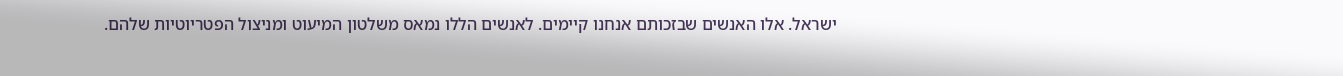ישראל. אלו האנשים שבזכותם אנחנו קיימים. לאנשים הללו נמאס משלטון המיעוט ומניצול הפטריוטיות שלהם.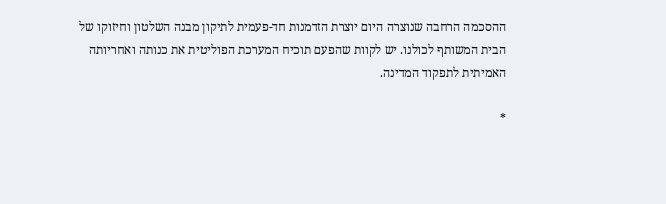ההסכמה הרחבה שנוצרה היום יוצרת הזדמנות חד-פעמית לתיקון מבנה השלטון וחיזוקו של הבית המשותף לכולנו. יש לקוות שהפעם תוכיח המערכת הפוליטית את כנותה ואחריותה האמיתית לתפקוד המדינה.

*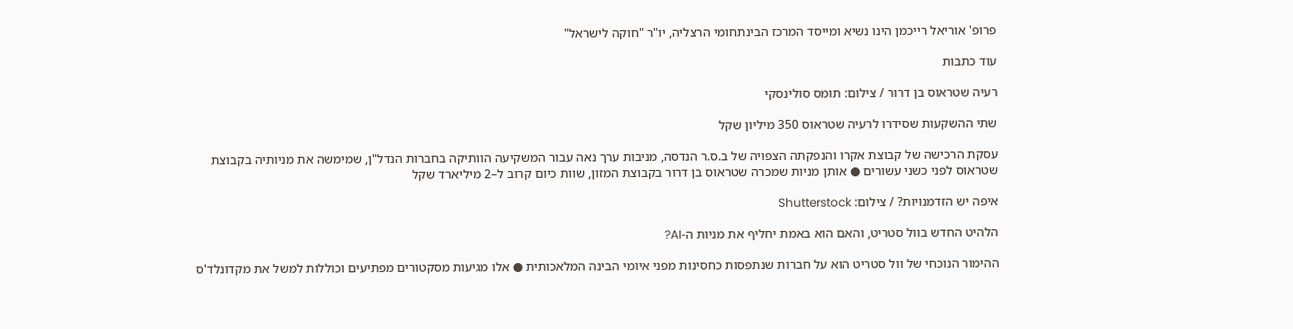פרופ' אוריאל רייכמן הינו נשיא ומייסד המרכז הבינתחומי הרצליה, יו"ר "חוקה לישראל"

עוד כתבות

רעיה שטראוס בן דרור / צילום: תומס סולינסקי

שתי ההשקעות שסידרו לרעיה שטראוס 350 מיליון שקל

עסקת הרכישה של קבוצת אקרו והנפקתה הצפויה של ב.ס.ר הנדסה, מניבות ערך נאה עבור המשקיעה הוותיקה בחברות הנדל"ן, שמימשה את מניותיה בקבוצת שטראוס לפני כשני עשורים ● אותן מניות שמכרה שטראוס בן דרור בקבוצת המזון, שוות כיום קרוב ל–2 מיליארד שקל

איפה יש הזדמנויות? / צילום: Shutterstock

הלהיט החדש בוול סטריט, והאם הוא באמת יחליף את מניות ה-AI?

ההימור הנוכחי של וול סטריט הוא על חברות שנתפסות כחסינות מפני איומי הבינה המלאכותית ● אלו מגיעות מסקטורים מפתיעים וכוללות למשל את מקדונלד'ס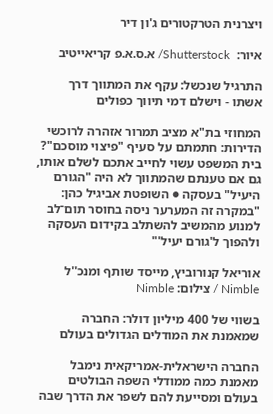ויצרנית הטרקטורים ג'ון דיר

איור:  Shutterstock/ א.ס.א.פ קריאייטיב

התרגיל שנכשל: עקף את המתווך דרך אשתו - וישלם דמי תיווך כפולים

המחוזי בת"א מציב תמרור אזהרה לרוכשי הדירות: חתמתם על סעיף "פיצוי מוסכם"? בית המשפט עשוי לחייב אתכם לשלם אותו, גם אם טענתם שהמתווך לא היה "הגורם היעיל" בעסקה ● השופטת אביגיל כהן: "במקרה זה המערער ניסה בחוסר תום־לב למנוע מהמשיב להשתלב בקידום העסקה ולהפוך ל'גורם יעיל'"

אוריאל קנורוביץ, מייסד שותף ומנכ''ל Nimble / צילום: Nimble

בשווי של 400 מיליון דולר: החברה שמאמנת את המודלים הגדולים בעולם

החברה הישראלית-אמריקאית נימבל מאמנת כמה ממודלי השפה הבולטים בעולם ומסייעת להם לשפר את הדרך שבה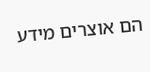הם אוצרים מידע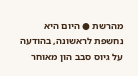מהרשת ● היום היא נחשפת לראשונה, בהודעה על גיוס סבב הון מאוחר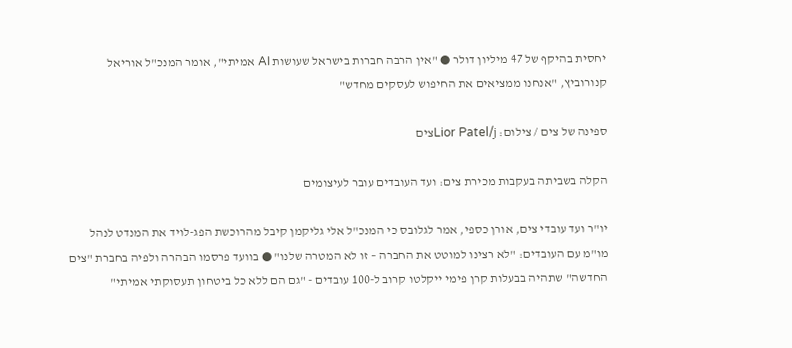יחסית בהיקף של 47 מיליון דולר ● "אין הרבה חברות בישראל שעושות AI אמיתי", אומר המנכ"ל אוריאל קנורוביץ, "אנחנו ממציאים את החיפוש לעסקים מחדש"

ספינה של צים / צילום: Lior Patel/jצים

הקלה בשביתה בעקבות מכירת צים: ועד העובדים עובר לעיצומים

יו"ר ועד עובדי צים, אורן כספי, אמר לגלובס כי המנכ"ל אלי גליקמן קיבל מהרוכשת הפג-לויד את המנדט לנהל מו"מ עם העובדים: "לא רצינו למוטט את החברה – זו לא המטרה שלנו" ● בוועד פרסמו הבהרה ולפיה בחברת "צים החדשה" שתהיה בבעלות קרן פימי ייקלטו קרוב ל-100 עובדים - "גם הם ללא כל ביטחון תעסוקתי אמיתי"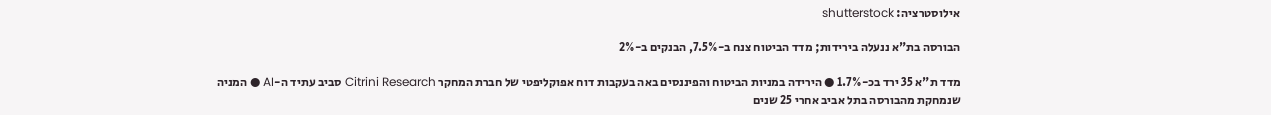אילוסטרציה: shutterstock

הבורסה בת"א ננעלה בירידות; מדד הביטוח צנח ב-7.5%, הבנקים ב-2%

מדד ת"א 35 ירד בכ-1.7% ● הירידה במניות הביטוח והפיננסים באה בעקבות דוח אפוקליפטי של חברת המחקר Citrini Research סביב עתיד ה-AI ● המניה שנמחקת מהבורסה בתל אביב אחרי 25 שנים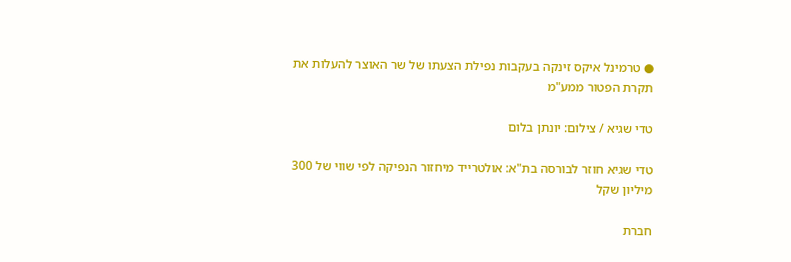● טרמינל איקס זינקה בעקבות נפילת הצעתו של שר האוצר להעלות את תקרת הפטור ממע"מ

טדי שגיא / צילום: יונתן בלום

טדי שגיא חוזר לבורסה בת"א: אולטרייד מיחזור הנפיקה לפי שווי של 300 מיליון שקל

חברת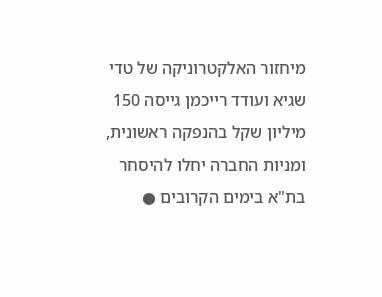מיחזור האלקטרוניקה של טדי שגיא ועודד רייכמן גייסה 150 מיליון שקל בהנפקה ראשונית, ומניות החברה יחלו להיסחר בת"א בימים הקרובים ●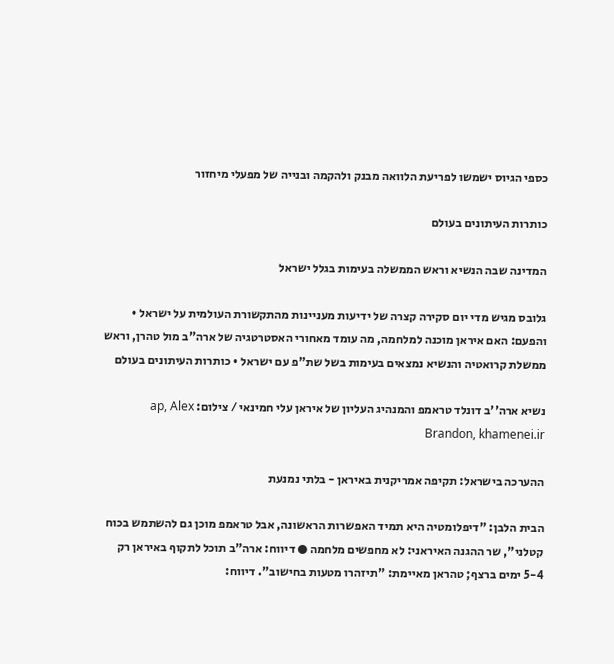כספי הגיוס ישמשו לפריעת הלוואה מבנק ולהקמה ובנייה של מפעלי מיחזור

כותרות העיתונים בעולם

המדינה שבה הנשיא וראש הממשלה בעימות בגלל ישראל

גלובס מגיש מדי יום סקירה קצרה של ידיעות מעניינות מהתקשורת העולמית על ישראל • והפעם: האם איראן מוכנה למלחמה, מה עומד מאחורי האסטרטגיה של ארה"ב מול טהרן, וראש ממשלת קרואטיה והנשיא נמצאים בעימות בשל שת"פ עם ישראל • כותרות העיתונים בעולם

נשיא ארה''ב דונלד טראמפ והמנהיג העליון של איראן עלי חמינאי / צילום: ap, Alex Brandon, khamenei.ir

ההערכה בישראל: תקיפה אמריקנית באיראן - בלתי נמנעת

הבית הלבן: "דיפלומטיה היא תמיד האפשרות הראשונה, אבל טראמפ מוכן גם להשתמש בכוח קטלני", שר ההגנה האיראני: לא מחפשים מלחמה ● דיווח: ארה"ב תוכל לתקוף באיראן רק 5-4 ימים ברצף; טהראן מאיימת: "תיזהרו מטעות בחישוב". דיווח: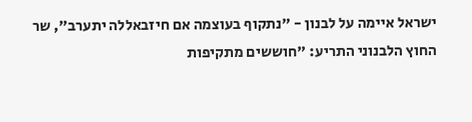ישראל איימה על לבנון - "נתקוף בעוצמה אם חיזבאללה יתערב", שר החוץ הלבנוני התריע: "חוששים מתקיפות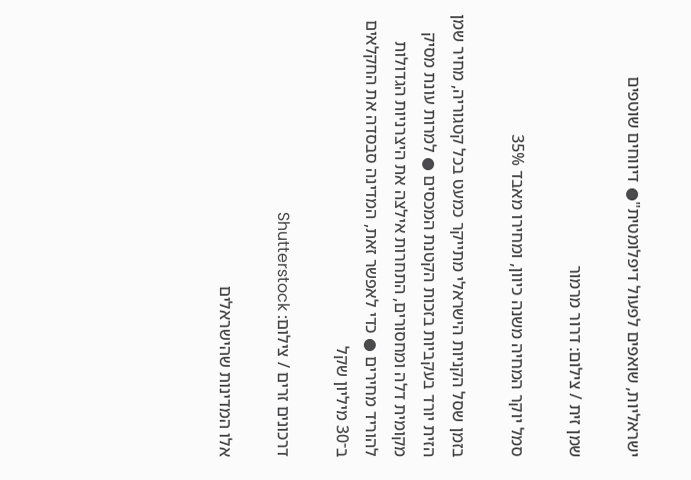ישראליות, שואפים לפעול דיפלומטית"● דיווחים שוטפים

שמן זית / צילום: דרור מרמור

סמל יוקר המחיה משנה כיוון, ומחירו מאבד 35%

בזמן שסל הקניות הישראלי מתייקר כמעט בכל קטגוריה, מחיר שמן הזית יורד בעקביות בזכות הקטנת המכסים ● למרות עונת מסיק מקומית דלה ומחסורים, התחרות אילצה את היצרניות הגדולות להוריד מחירים ● כדי לאפשר זאת, המדינה סבסדה את החקלאים ב־30 מיליון שקל

דרכונים זרים / צילום: Shutterstock

אלו המדינות שהישראלים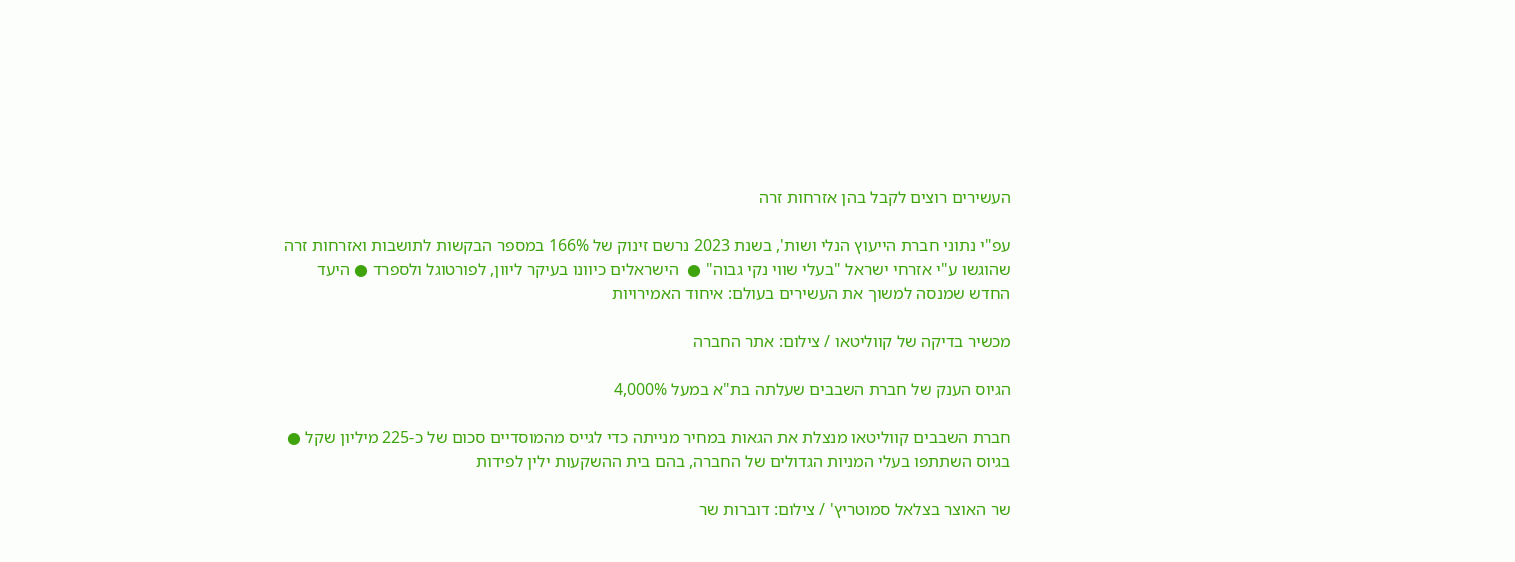העשירים רוצים לקבל בהן אזרחות זרה

עפ"י נתוני חברת הייעוץ הנלי ושות', בשנת 2023 נרשם זינוק של 166% במספר הבקשות לתושבות ואזרחות זרה שהוגשו ע"י אזרחי ישראל "בעלי שווי נקי גבוה" ●  הישראלים כיוונו בעיקר ליוון, לפורטוגל ולספרד ● היעד החדש שמנסה למשוך את העשירים בעולם: איחוד האמירויות

מכשיר בדיקה של קווליטאו / צילום: אתר החברה

הגיוס הענק של חברת השבבים שעלתה בת"א במעל 4,000%

חברת השבבים קווליטאו מנצלת את הגאות במחיר מנייתה כדי לגייס מהמוסדיים סכום של כ-225 מיליון שקל ● בגיוס השתתפו בעלי המניות הגדולים של החברה, בהם בית ההשקעות ילין לפידות

שר האוצר בצלאל סמוטריץ' / צילום: דוברות שר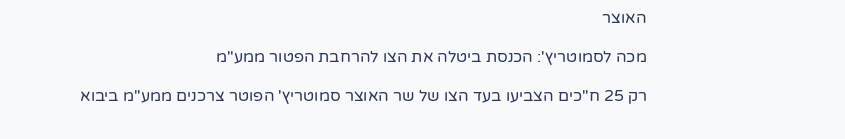האוצר

מכה לסמוטריץ': הכנסת ביטלה את הצו להרחבת הפטור ממע"מ

רק 25 ח"כים הצביעו בעד הצו של שר האוצר סמוטריץ' הפוטר צרכנים ממע"מ ביבוא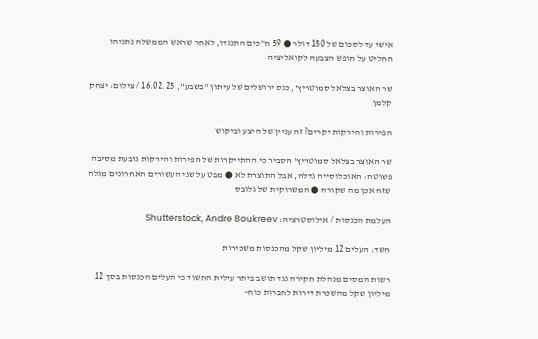אישי עד לסכום של 150 דולר ● 59 ח"כים התנגדו, לאחר שראש הממשלה נתניהו החליט על חופש הצבעה לקואליציה

שר האוצר בצלאל סמוטריץ', כנס ירושלים של עיתון ''בשבע'', 16.02.25 / צילום: יצחק קלמן

הפירות והירקות יקרים? זה עניין של היצע וביקוש

שר האוצר בצלאל סמוטריץ' הסביר כי ההתייקרות של הפירות והירקות נובעת מסיבה פשוטה: האוכלוסייה גדלה, אבל התוצרת לא ● מבט על שני העשורים האחרונים מגלה שזה אכן מה שקורה ● המשרוקית של גלובס

העלמת הכנסות / אילוסטרציה: Shutterstock, Andre Boukreev

חשד: העלים 12 מיליון שקל מהכנסות משכירות

רשות המסים מנהלת חקירה נגד תושב ביתר עילית החשוד כי העלים הכנסות בסך 12 מיליון שקל מהשכרת דירות לחברות כוח-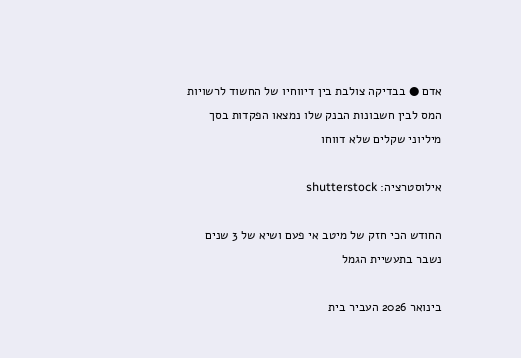אדם ● בבדיקה צולבת בין דיווחיו של החשוד לרשויות המס לבין חשבונות הבנק שלו נמצאו הפקדות בסך מיליוני שקלים שלא דווחו

אילוסטרציה: shutterstock

החודש הכי חזק של מיטב אי פעם ושיא של 3 שנים נשבר בתעשיית הגמל

בינואר 2026 העביר בית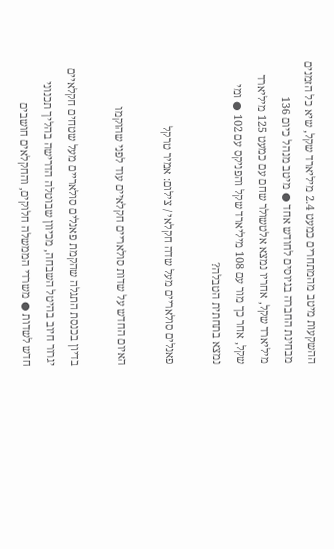ההשקעות מיטב מהמתחרים כמעט 2.4 מיליארד שקל, שיא כל הזמנים מבחינת החברה בגיוסים לחודש אחד ● מיטב מנהל כיום 136 מיליארד שקל, אחריו נמצא אלטשולר שחם עם כמעט 125 מיליארד שקל, אחר כך מור עם 108 מיליארד שקל והפניקס עם 102 ● ומי נמצא בתחתית הטבלה?

פאנלים סולאריים מעל שדה חקלאי / צילום: אמיר טרקל

האיום החדש על שדות סולאריים חקלאיים עוד לפני שהוקמו

בדיון בכנסת התגלה שהקמת פאנלים סולאריים מעל שטחים חקלאיים יגרור חיוב בהיטל השבחה, מכיוון שבוטלה הדרישה בהליך תכנוני חדש לשדות ● משרדי הממשלה חלוקים, והחקלאים חושבים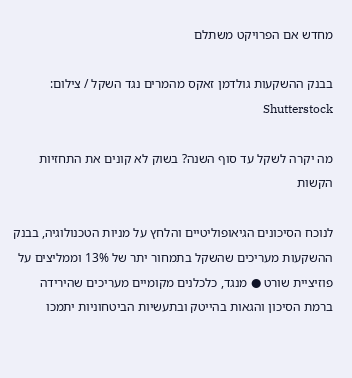מחדש אם הפרויקט משתלם

בבנק ההשקעות גולדמן זאקס מהמרים נגד השקל / צילום: Shutterstock

מה יקרה לשקל עד סוף השנה? בשוק לא קונים את התחזיות הקשות

לנוכח הסיכונים הגיאופוליטיים והלחץ על מניות הטכנולוגיה, בבנק ההשקעות מעריכים שהשקל בתמחור יתר של 13% וממליצים על פוזיציית שורט ● מנגד, כלכלנים מקומיים מעריכים שהירידה ברמת הסיכון והגאות בהייטק ובתעשיות הביטחוניות יתמכו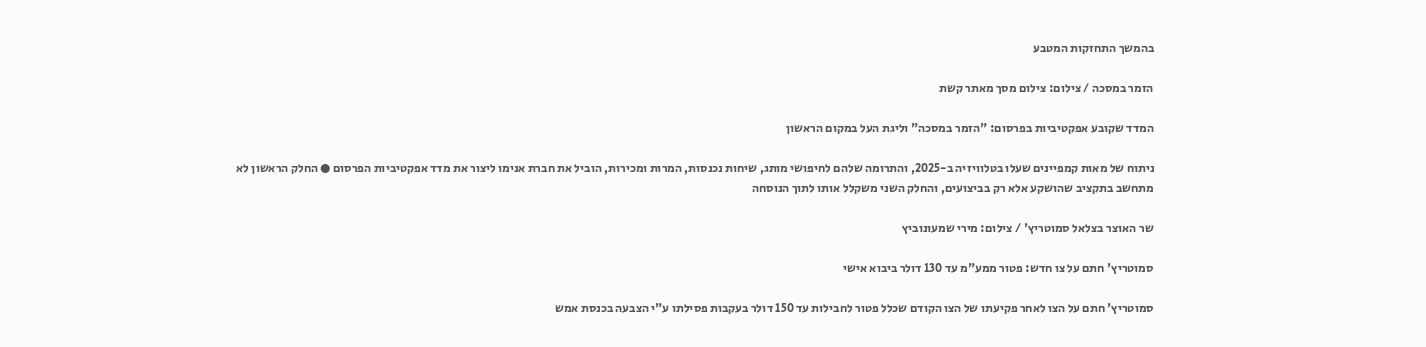בהמשך התחזקות המטבע

הזמר במסכה / צילום: צילום מסך מאתר קשת

המדד שקובע אפקטיביות בפרסום: "הזמר במסכה" וליגת העל במקום הראשון

ניתוח של מאות קמפיינים שעלו בטלוויזיה ב-2025, והתרומה שלהם לחיפושי מותג, שיחות נכנסות, המרות ומכירות, הוביל את חברת אנימו ליצור את מדד אפקטיביות הפרסום ● החלק הראשון לא מתחשב בתקציב שהושקע אלא רק בביצועים, והחלק השני משקלל אותו לתוך הנוסחה

שר האוצר בצלאל סמוטריץ' / צילום: מירי שמעונוביץ

סמוטריץ' חתם על צו חדש: פטור ממע"מ עד 130 דולר ביבוא אישי

סמוטריץ' חתם על הצו לאחר פקיעתו של הצו הקודם שכלל פטור לחבילות עד 150 דולר בעקבות פסילתו ע"י הצבעה בכנסת אמש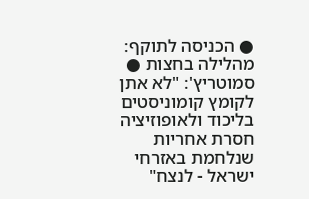● הכניסה לתוקף: מהלילה בחצות ● סמוטריץ': "לא אתן לקומץ קומוניסטים בליכוד ולאופוזיציה חסרת אחריות שנלחמת באזרחי ישראל - לנצח"